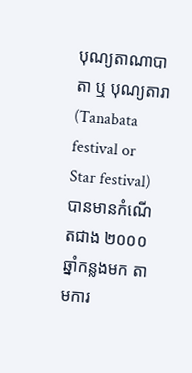បុណ្យតាណាបាតា ឬ បុណ្យតារា (Tanabata festival or Star festival) បានមានកំណើតជាង ២០០០ឆ្នាំកន្លងមក តាមការ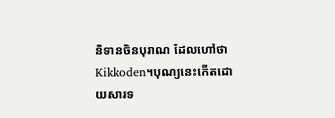និទានចិនបុរាណ ដែលហៅថា Kikkoden។បុណ្យនេះកើតដោយសារទ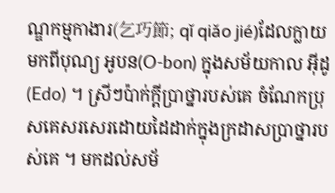ណ្ឌកម្មកាងារ(乞巧節; qǐ qiǎo jié)ដែលក្លាយមកពីបុណ្យ អូបន(O-bon) ក្នុងសម័យកាល អ៊ីដូ(Edo) ។ ស្រីៗប៉ាក់ក្ដីប្រាថ្នារបស់គេ ចំណែកប្រុសគេសរសេរដោយដៃដាក់ក្នុងក្រដាសប្រាថ្នារបស់គេ ។ មកដល់សម័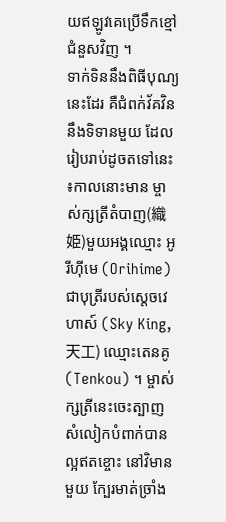យឥឡូវគេប្រើទឹកខ្មៅជំនួសវិញ ។
ទាក់ទិននឹងពិធីបុណ្យនេះដែរ គឺជំពក់វ័គវិននឹងទិទានមួយ ដែលរៀបរាប់ដូចតទៅនេះ ៖កាលនោះមាន ម្ចាស់ក្សត្រីតំបាញ(織姫)មួយអង្គឈ្មោះ អូរីហ៊ីមេ (Orihime) ជាបុត្រីរបស់ស្តេចវេហាស៍ (Sky King, 天工) ឈ្មោះតេនគូ(Tenkou) ។ ម្ចាស់ក្សត្រីនេះចេះត្បាញ សំលៀកបំពាក់បានល្អឥតខ្ចោះ នៅវិមានមួយ ក្បែរមាត់ច្រាំង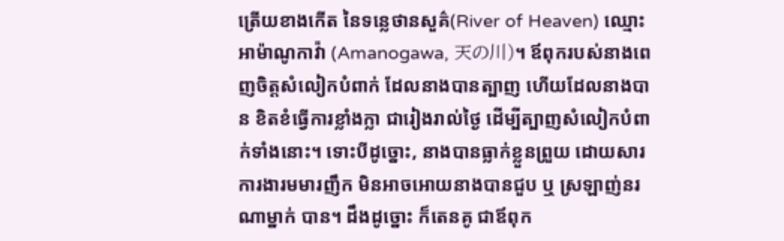ត្រើយខាងកើត នៃទន្លេថានសួគ៌(River of Heaven) ឈ្មោះអាម៉ាណូកាវ៉ា (Amanogawa, 天の川)។ ឪពុករបស់នាងពេញចិត្តសំលៀកបំពាក់ ដែលនាងបានត្បាញ ហើយដែលនាងបាន ខិតខំធ្វើការខ្លាំងក្លា ជារៀងរាល់ថ្ងៃ ដើម្បីត្បាញសំលៀកបំពាក់ទាំងនោះ។ ទោះបីដូច្នោះ, នាងបានធ្លាក់ខ្លួនព្រួយ ដោយសារការងារមមារញឹក មិនអាចអោយនាងបានជួប ឬ ស្រឡាញ់នរណាម្នាក់ បាន។ ដឹងដូច្នោះ ក៏តេនគូ ជាឪពុក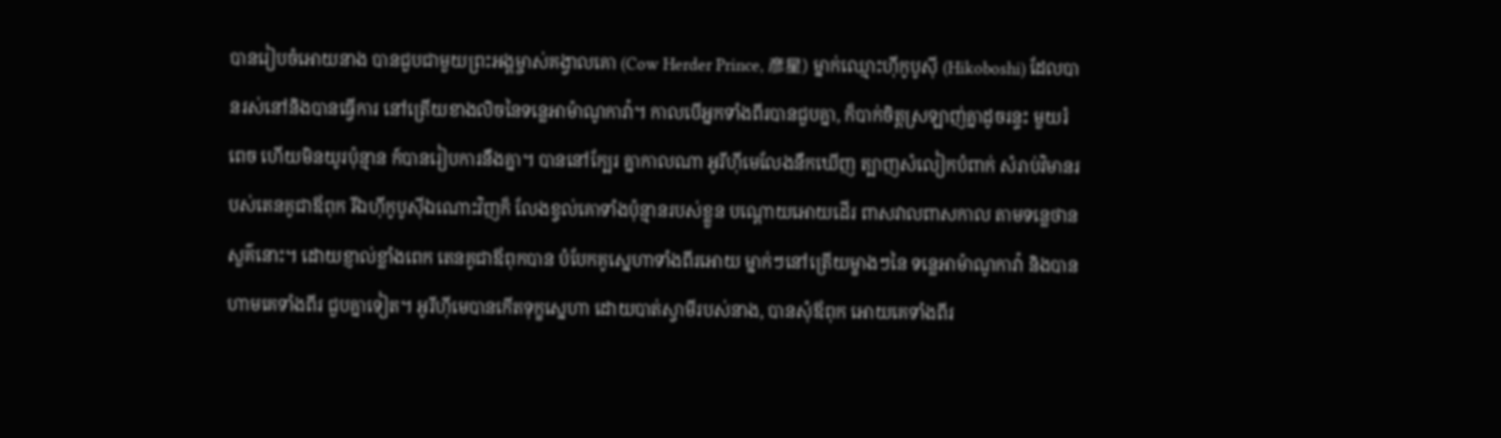បានរៀបចំអោយនាង បានជួបជាមួយព្រះអង្គម្ចាស់គង្វាលគោ (Cow Herder Prince, 彦星) ម្នាក់ឈ្មោះហ៊ីកូបូស៊ី (Hikoboshi) ដែលបានរស់នៅនិងបានធ្វើការ នៅត្រើយខាងលិចនៃទន្លេអាម៉ាណូកាវ៉ា។ កាលបើអ្នកទាំងពីរបានជួបគ្នា, ក៏បាក់ចិត្តស្រឡាញ់គ្នាដូចរន្ទះ មួយរំពេច ហើយមិនយូរប៉ុន្មាន ក៍បានរៀបការនឹងគ្នា។ បាននៅក្បែរ គ្នាកាលណា អូរីហ៊ីមេលែងនឹកឃើញ ត្បាញសំលៀកបំពាក់ សំរាប់វិមានរបស់តេនគូជាឪពុក រីឯហ៊ីកូបូស៊ីឯណោះវិញក៏ លែងខ្វល់គោទាំងប៉ុន្មានរបស់ខ្លួន បណ្តោយអោយដើរ ពាសវាលពាសកាល តាមទន្លេថានសួគ៌នោះ។ ដោយខ្ញាល់ខ្លាំងពេក តេនគូជាឪពុកបាន បំបែកគូស្នេហាទាំងពីរអោយ ម្នាក់ៗនៅត្រើយម្ខាងៗនៃ ទន្លេអាម៉ាណូកាវ៉ា និងបានហាមគេទាំងពីរ ជួបគ្នាទៀត។ អូរីហ៊ីមេបានកើតទុក្ខស្នេហា ដោយបាត់ស្វាមីរបស់នាង, បានសុំឪពុក អោយគេទាំងពីរ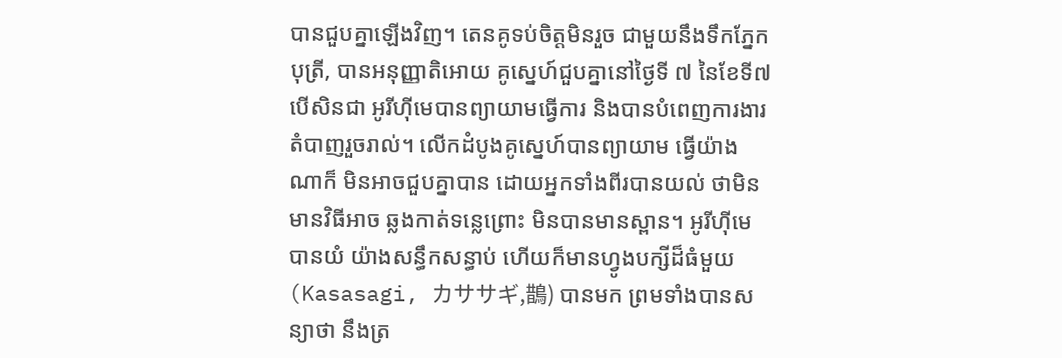បានជួបគ្នាឡើងវិញ។ តេនគូទប់ចិត្តមិនរួច ជាមួយនឹងទឹកភ្នែកបុត្រី, បានអនុញ្ញាតិអោយ គូស្នេហ៍ជួបគ្នានៅថ្ងៃទី ៧ នៃខែទី៧ បើសិនជា អូរីហ៊ីមេបានព្យាយាមធ្វើការ និងបានបំពេញការងារ តំបាញរួចរាល់។ លើកដំបូងគូស្នេហ៍បានព្យាយាម ធ្វើយ៉ាងណាក៏ មិនអាចជួបគ្នាបាន ដោយអ្នកទាំងពីរបានយល់ ថាមិនមានវិធីអាច ឆ្លងកាត់ទន្លេព្រោះ មិនបានមានស្ពាន។ អូរីហ៊ីមេបានយំ យ៉ាងសន្ធឹកសន្ធាប់ ហើយក៏មានហ្វូងបក្សីដ៏ធំមួយ (Kasasagi, カササギ,鵲) បានមក ព្រមទាំងបានសន្យាថា នឹងត្រ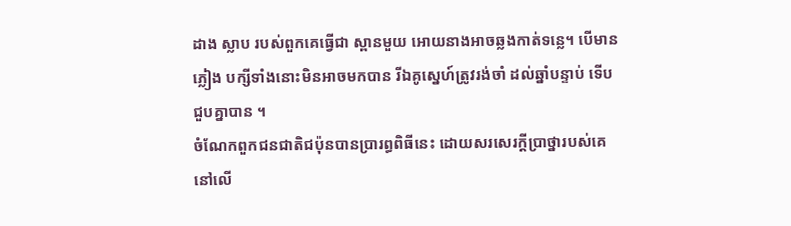ដាង ស្លាប របស់ពួកគេធ្វើជា ស្ពានមួយ អោយនាងអាចឆ្លងកាត់ទន្លេ។ បើមានភ្លៀង បក្សីទាំងនោះមិនអាចមកបាន រីឯគូស្នេហ៍ត្រូវរង់ចាំ ដល់ឆ្នាំបន្ទាប់ ទើបជួបគ្នាបាន ។
ចំណែកពួកជនជាតិជប៉ុនបានប្រារព្ធពិធីនេះ ដោយសរសេរក្ដីប្រាថ្នារបស់គេនៅលើ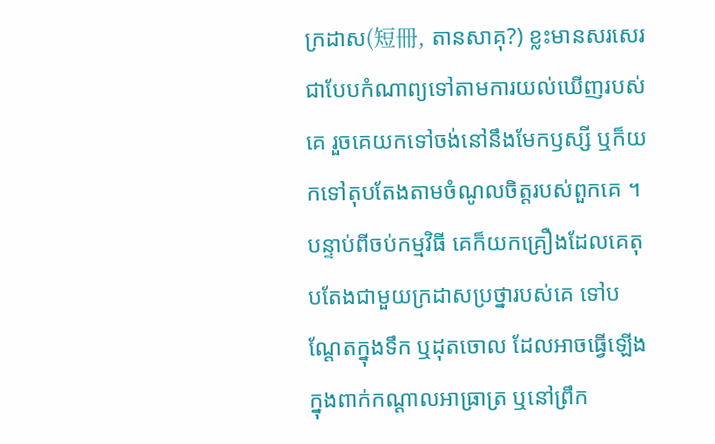ក្រដាស(短冊, តានសាគុ?) ខ្លះមានសរសេរជាបែបកំណាព្យទៅតាមការយល់ឃើញរបស់គេ រួចគេយកទៅចង់នៅនឹងមែកឫស្សី ឬក៏យកទៅតុបតែងតាមចំណូលចិត្តរបស់ពួកគេ ។ បន្ទាប់ពីចប់កម្មវិធី គេក៏យកគ្រឿងដែលគេតុបតែងជាមួយក្រដាសប្រថ្នារបស់គេ ទៅបណ្ដែតក្នុងទឹក ឬដុតចោល ដែលអាចធ្វើឡើងក្នុងពាក់កណ្ដាលអាធ្រាត្រ ឬនៅព្រឹក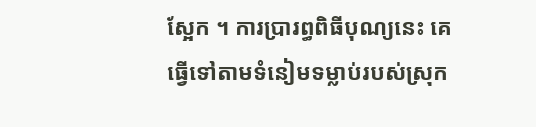ស្អែក ។ ការប្រារព្ធពិធីបុណ្យនេះ គេធ្វើទៅតាមទំនៀមទម្លាប់របស់ស្រុក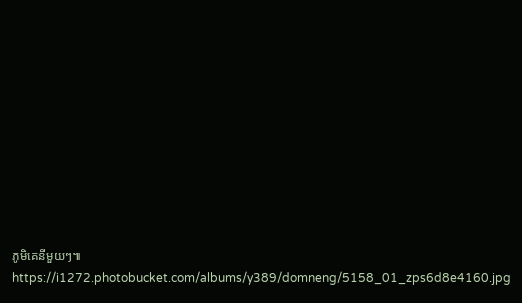ភូមិគេនីមួយៗ៕
https://i1272.photobucket.com/albums/y389/domneng/5158_01_zps6d8e4160.jpg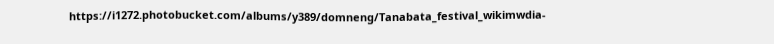https://i1272.photobucket.com/albums/y389/domneng/Tanabata_festival_wikimwdia-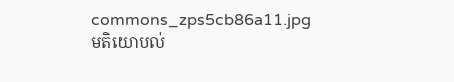commons_zps5cb86a11.jpg
មតិយោបល់